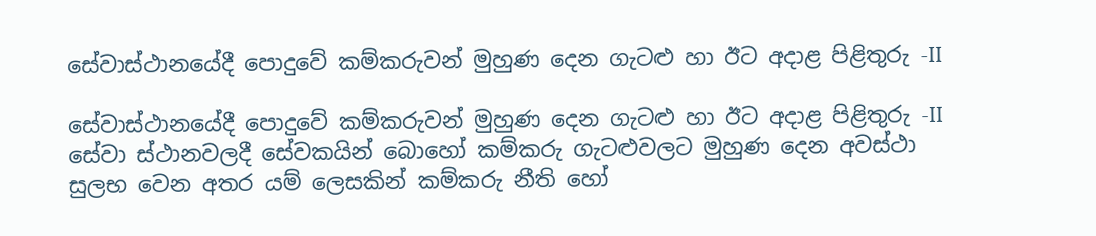සේවාස්ථානයේදී පොදුවේ කම්කරුවන් මුහුණ දෙන ගැටළු හා ඊට අදාළ පිළිතුරු -II

සේවාස්ථානයේදී පොදුවේ කම්කරුවන් මුහුණ දෙන ගැටළු හා ඊට අදාළ පිළිතුරු -II
සේවා ස්ථානවලදී සේවකයින් බොහෝ කම්කරු ගැටළුවලට මුහුණ දෙන අවස්ථා සුලභ වෙන අතර යම් ලෙසකින් කම්කරු නීති හෝ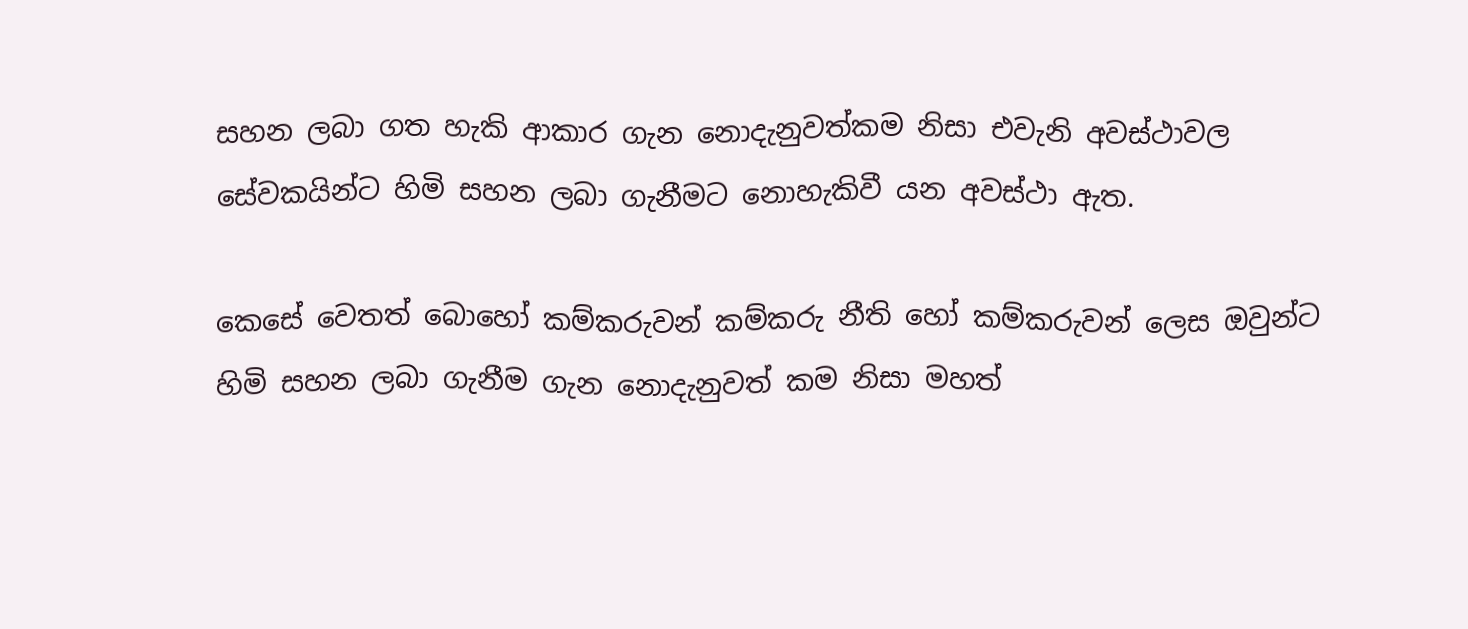සහන ලබා ගත හැකි ආකාර ගැන නොදැනුවත්කම නිසා එවැනි අවස්ථාවල සේවකයින්ට හිමි සහන ලබා ගැනීමට නොහැකිවී යන අවස්ථා ඇත.

කෙසේ වෙතත් බොහෝ කම්කරුවන් කම්කරු නීති හෝ කම්කරුවන් ලෙස ඔවුන්ට හිමි සහන ලබා ගැනීම ගැන නොදැනුවත් කම නිසා මහත්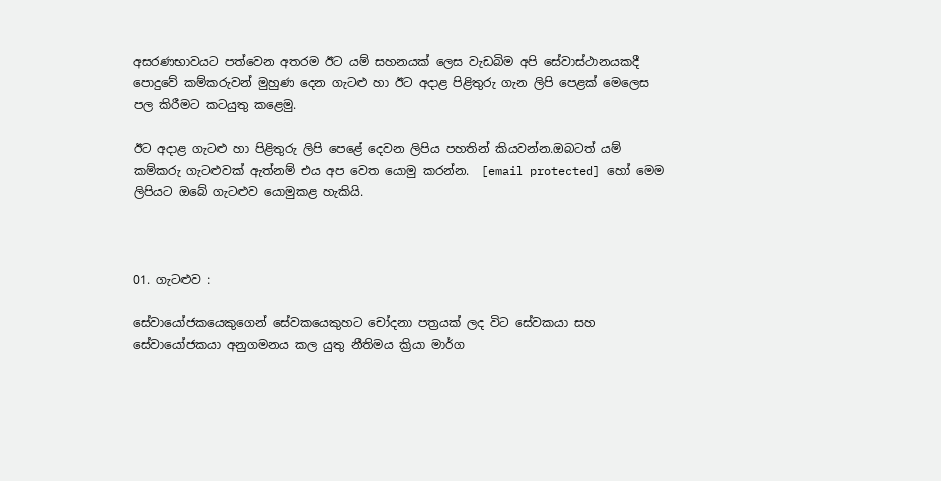අසරණභාවයට පත්වෙන අතරම ඊට යම් සහනයක් ලෙස වැඩබිම අපි සේවාස්ථානයකදී පොදුවේ කම්කරුවන් මුහුණ දෙන ගැටළු හා ඊට අදාළ පිළිතුරු ගැන ලිපි පෙළක් මෙලෙස පල කිරීමට කටයුතු කළෙමු.

ඊට අදාළ ගැටළු හා පිළිතුරු ලිපි පෙළේ දෙවන ලිපිය පහතින් කියවන්න.ඔබටත් යම් කම්කරු ගැටළුවක් ඇත්නම් එය අප වෙත යොමු කරන්න.  [email protected] හෝ මෙම ලිපියට ඔබේ ගැටළුව යොමුකළ හැකියි.



01. ගැටළුව :

සේවායෝජකයෙකුගෙන් සේවකයෙකුහට චෝදනා පත්‍රයක් ලද විට සේවකයා සහ සේවායෝජකයා අනුගමනය කල යුතු නීතිමය ක්‍රියා මාර්ග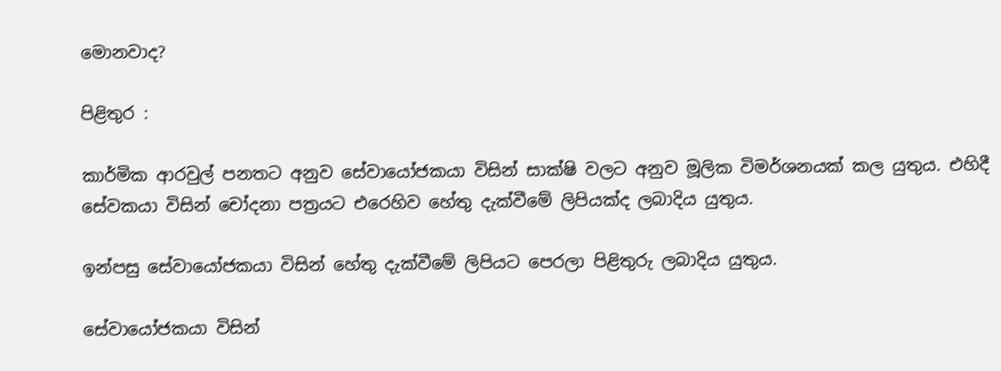මොනවාද?

පිළිතුර :

කාර්මික ආරවුල් පනතට අනුව සේවායෝජකයා විසින් සාක්ෂි වලට අනුව මූලික විමර්ශනයක් කල යුතුය. එහිදී සේවකයා විසින් චෝදනා පත්‍රයට එරෙහිව හේතු දැක්වීමේ ලිපියක්ද ලබාදිය යුතුය.

ඉන්පසු සේවායෝජකයා විසින් හේතු දැක්වීමේ ලිපියට පෙරලා පිළිතුරු ලබාදිය යුතුය.

සේවායෝජකයා විසින්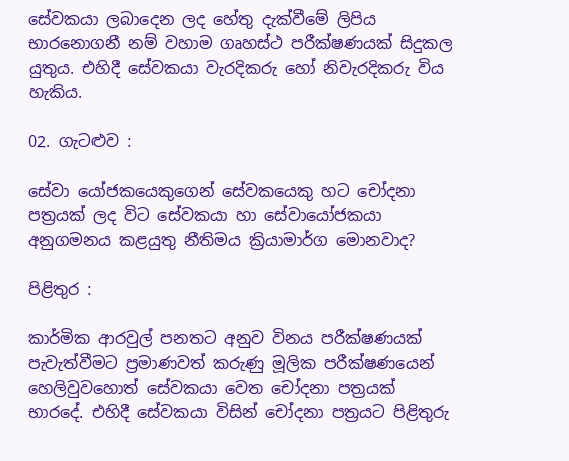සේවකයා ලබාදෙන ලද හේතු දැක්වීමේ ලිපිය භාරනොගනී නම් වහාම ගෘහස්ථ පරීක්ෂණයක් සිදුකල යුතුය. එහිදී සේවකයා වැරදිකරු හෝ නිවැරදිකරු විය හැකිය.

02. ගැටළුව :

සේවා යෝජකයෙකුගෙන් සේවකයෙකු හට චෝදනා පත්‍රයක් ලද විට සේවකයා හා සේවායෝජකයා අනුගමනය කළයුතු නීතිමය ක්‍රියාමාර්ග මොනවාද?

පිළිතුර :

කාර්මික ආරවුල් පනතට අනුව විනය පරීක්ෂණයක් පැවැත්වීමට ප්‍රමාණවත් කරුණු මූලික පරීක්ෂණයෙන් හෙලිවුවහොත් සේවකයා වෙත චෝදනා පත්‍රයක් භාරදේ. එහිදී සේවකයා විසින් චෝදනා පත්‍රයට පිළිතුරු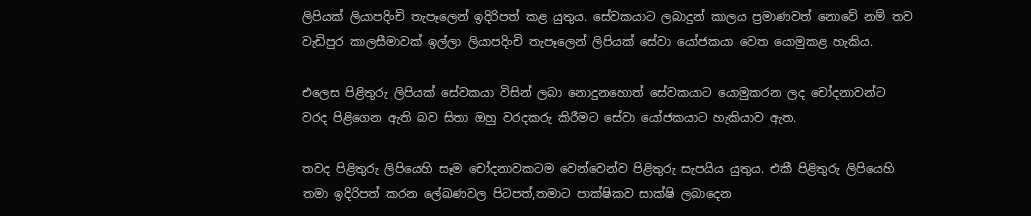ලිපියක් ලියාපදිංචි තැපෑලෙන් ඉදිරිපත් කළ යුතුය. සේවකයාට ලබාදුන් කාලය ප්‍රමාණවත් නොවේ නම් තව වැඩිපුර කාලසීමාවක් ඉල්ලා ලියාපදිංචි තැපෑලෙන් ලිපියක් සේවා යෝජකයා වෙත යොමුකළ හැකිය.

එලෙස පිළිතුරු ලිපියක් සේවකයා විසින් ලබා නොදුනහොත් සේවකයාට යොමුකරන ලද චෝදනාවන්ට වරද පිළිගෙන ඇති බව සිතා ඔහු වරදකරු කිරීමට සේවා යෝජකයාට හැකියාව ඇත.

තවද පිළිතුරු ලිපියෙහි සෑම චෝදනාවකටම වෙන්වෙන්ව පිළිතුරු සැපයිය යුතුය. එකී පිළිතුරු ලිපියෙහි තමා ඉදිරිපත් කරන ලේඛණවල පිටපත්,තමාට පාක්ෂිකව සාක්ෂි ලබාදෙන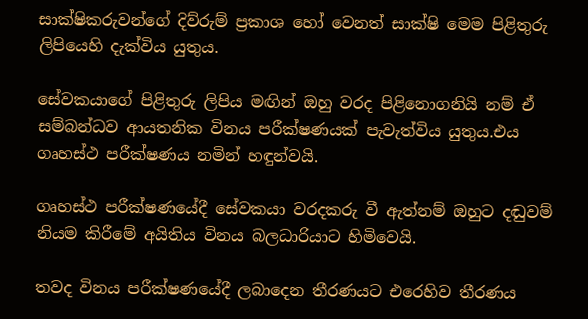සාක්ෂිකරුවන්ගේ දිව්රුම් ප්‍රකාශ හෝ වෙනත් සාක්ෂි මෙම පිළිතුරු ලිපියෙහි දැක්විය යුතුය.

සේවකයාගේ පිළිතුරු ලිපිය මඟින් ඔහු වරද පිළිනොගනියි නම් ඒ සම්බන්ධව ආයතනික විනය පරීක්ෂණයක් පැවැත්විය යුතුය.එය ගෘහස්ථ පරීක්ෂණය නමින් හඳුන්වයි.

ගෘහස්ථ පරීක්ෂණයේදී සේවකයා වරදකරු වී ඇත්නම් ඔහුට දඬුවම් නියම කිරීමේ අයිතිය විනය බලධාරියාට හිමිවෙයි.

තවද විනය පරීක්ෂණයේදී ලබාදෙන තීරණයට එරෙහිව තීරණය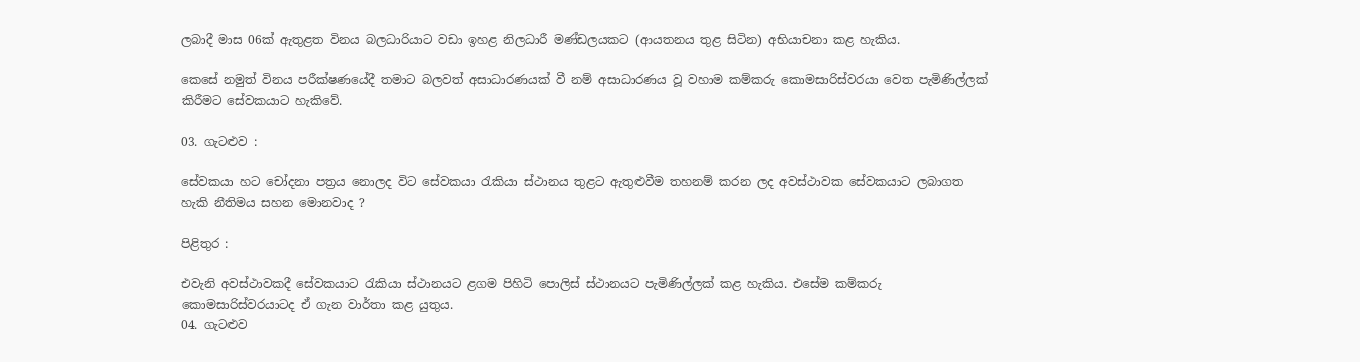ලබාදී මාස 06ක් ඇතුළත විනය බලධාරියාට වඩා ඉහළ නිලධාරී මණ්ඩලයකට (ආයතනය තුළ සිටින) අභියාචනා කළ හැකිය.

කෙසේ නමුත් විනය පරීක්ෂණයේදී තමාට බලවත් අසාධාරණයක් වී නම් අසාධාරණය වූ වහාම කම්කරු කොමසාරිස්වරයා වෙත පැමිණිල්ලක් කිරීමට සේවකයාට හැකිවේ.

03. ගැටළුව :

සේවකයා හට චෝදනා පත්‍රය නොලද විට සේවකයා රැකියා ස්ථානය තුළට ඇතුළුවීම තහනම් කරන ලද අවස්ථාවක සේවකයාට ලබාගත හැකි නීතිමය සහන මොනවාද ?

පිළිතුර :

එවැනි අවස්ථාවකදී සේවකයාට රැකියා ස්ථානයට ළගම පිහිටි පොලිස් ස්ථානයට පැමිණිල්ලක් කළ හැකිය. එසේම කම්කරු කොමසාරිස්වරයාටද ඒ ගැන වාර්තා කළ යුතුය.
04. ගැටළුව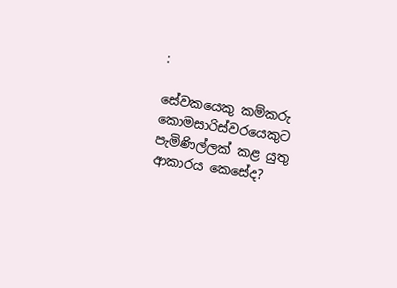:

සේවකයෙකු කම්කරු කොමසාරිස්වරයෙකුට පැමිණිල්ලක් කළ යුතු ආකාරය කෙසේද?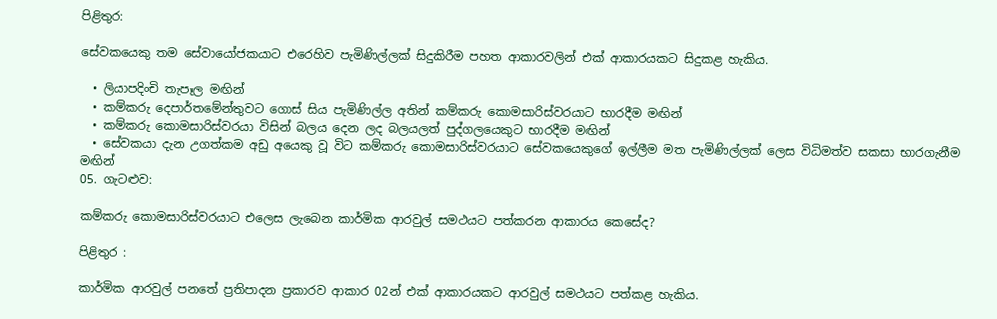පිළිතුර:

සේවකයෙකු තම සේවායෝජකයාට එරෙහිව පැමිණිල්ලක් සිදුකිරීම පහත ආකාරවලින් එක් ආකාරයකට සිදුකළ හැකිය.

  • ලියාපදිංචි තැපෑල මඟින්
  • කම්කරු දෙපාර්තමේන්තුවට ගොස් සිය පැමිණිල්ල අතින් කම්කරු කොමසාරිස්වරයාට භාරදීම මඟින්
  • කම්කරු කොමසාරිස්වරයා විසින් බලය දෙන ලද බලයලත් පුද්ගලයෙකුට භාරදීම මඟින්
  • සේවකයා දැන උගත්කම අඩු අයෙකු වූ විට කම්කරු කොමසාරිස්වරයාට සේවකයෙකුගේ ඉල්ලීම මත පැමිණිල්ලක් ලෙස විධිමත්ව සකසා භාරගැනීම මඟින්
05. ගැටළුව:

කම්කරු කොමසාරිස්වරයාට එලෙස ලැබෙන කාර්මික ආරවුල් සමථයට පත්කරන ආකාරය කෙසේද?

පිළිතුර :

කාර්මික ආරවුල් පනතේ ප්‍රතිපාදන ප්‍රකාරව ආකාර 02න් එක් ආකාරයකට ආරවුල් සමථයට පත්කළ හැකිය.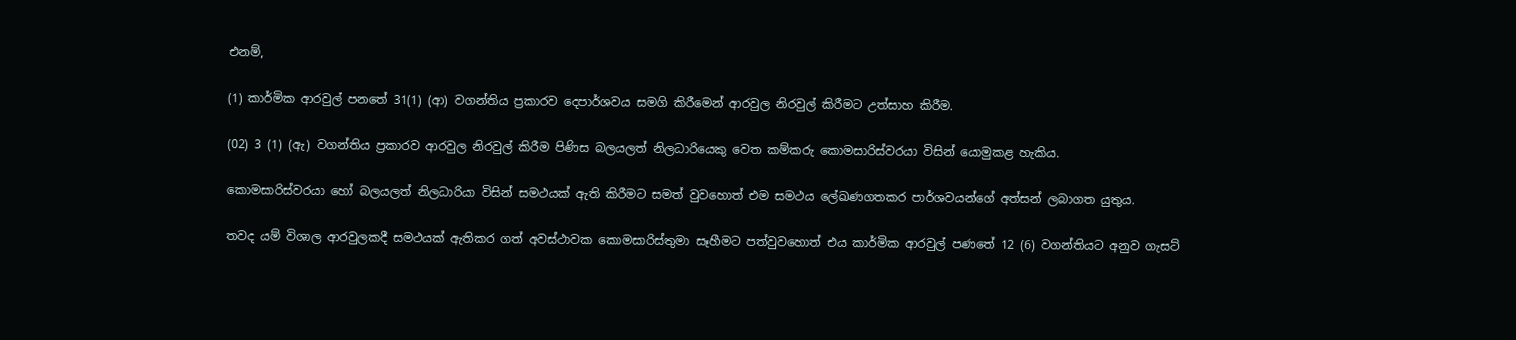එනම්,

(1) කාර්මික ආරවුල් පනතේ 31(1) (ආ) වගන්තිය ප්‍රකාරව දෙපාර්ශවය සමගි කිරීමෙන් ආරවුල නිරවුල් කිරීමට උත්සාහ කිරීම.

(02) 3 (1) (ඇ) වගන්තිය ප්‍රකාරව ආරවුල නිරවුල් කිරීම පිණිස බලයලත් නිලධාරියෙකු වෙත කම්කරු කොමසාරිස්වරයා විසින් යොමුකළ හැකිය.

කොමසාරිස්වරයා හෝ බලයලත් නිලධාරියා විසින් සමථයක් ඇති කිරීමට සමත් වුවහොත් එම සමථය ‍ලේඛණගතකර පාර්ශවයන්ගේ අත්සන් ලබාගත යුතුය.

තවද යම් විශාල ආරවුලකදී සමථයක් ඇතිකර ගත් අවස්ථාවක කොමසාරිස්තුමා සෑහීමට පත්වුවහොත් එය කාර්මික ආරවුල් පණතේ 12 (6) වගන්තියට අනුව ගැසට්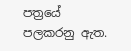පත්‍රයේ පලකරනු ඇත.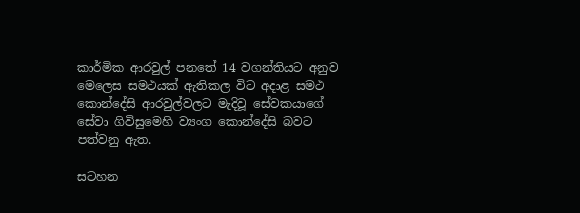කාර්මික ආරවුල් පනතේ 14 වගන්තියට අනුව මෙලෙස සමථයක් ඇතිකල විට අදාළ සමථ කොන්දේසි ආරවුල්වලට මැදිවූ සේවකයාගේ සේවා ගිවිසුමෙහි ව්‍යංග කොන්දේසි බවට පත්වනු ඇත.

සටහන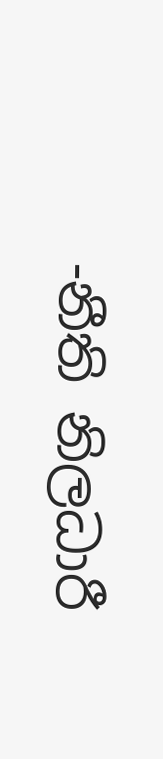-නීති නිලධාරී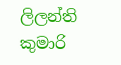ලිලන්ති කුමාරි